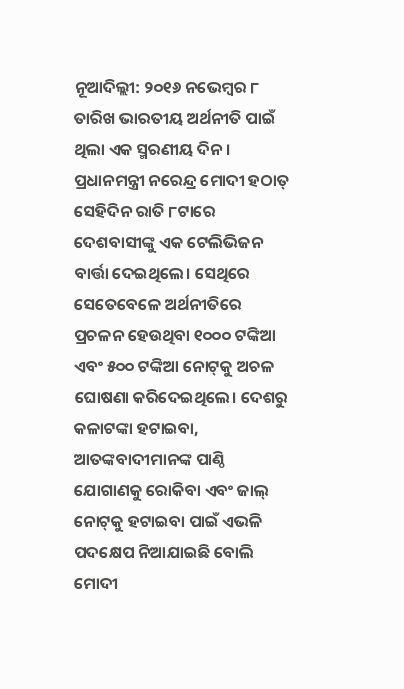ନୂଆଦିଲ୍ଲୀ: ୨୦୧୬ ନଭେମ୍ବର ୮ ତାରିଖ ଭାରତୀୟ ଅର୍ଥନୀତି ପାଇଁ ଥିଲା ଏକ ସ୍ମରଣୀୟ ଦିନ। ପ୍ରଧାନମନ୍ତ୍ରୀ ନରେନ୍ଦ୍ର ମୋଦୀ ହଠାତ୍ ସେହିଦିନ ରାତି ୮ଟାରେ ଦେଶବାସୀଙ୍କୁ ଏକ ଟେଲିଭିଜନ ବାର୍ତ୍ତା ଦେଇଥିଲେ। ସେଥିରେ ସେତେବେଳେ ଅର୍ଥନୀତିରେ ପ୍ରଚଳନ ହେଉଥିବା ୧୦୦୦ ଟଙ୍କିଆ ଏବଂ ୫୦୦ ଟଙ୍କିଆ ନୋଟ୍‌କୁ ଅଚଳ ଘୋଷଣା କରିଦେଇଥିଲେ। ଦେଶରୁ କଳାଟଙ୍କା ହଟାଇବା, ଆତଙ୍କବାଦୀମାନଙ୍କ ପାଣ୍ଠି ଯୋଗାଣକୁ ରୋକିବା ଏବଂ ଜାଲ୍ ନୋଟ୍‌କୁ ହଟାଇବା ପାଇଁ ଏଭଳି ପଦକ୍ଷେପ ନିଆଯାଇଛି ବୋଲି ମୋଦୀ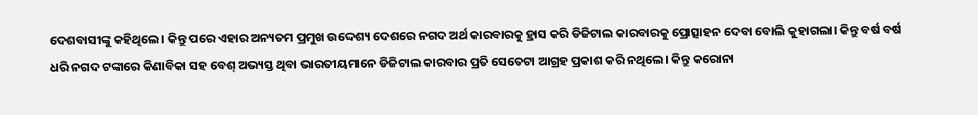ଦେଶବାସୀଙ୍କୁ କହିଥିଲେ। କିନ୍ତୁ ପରେ ଏହାର ଅନ୍ୟତମ ପ୍ରମୁଖ ଉଦ୍ଦେଶ୍ୟ ଦେଶରେ ନଗଦ ଅର୍ଥ କାରବାରକୁ ହ୍ରାସ କରି ଡିଜିଟାଲ କାରବାରକୁ ପ୍ରୋତ୍ସାହନ ଦେବା ବୋଲି କୁହାଗଲା। କିନ୍ତୁ ବର୍ଷ ବର୍ଷ ଧରି ନଗଦ ଟଙ୍କାରେ କିଣାବିକା ସହ ବେଶ୍‌ ଅଭ୍ୟସ୍ତ ଥିବା ଭାରତୀୟମାନେ ଡିଜିଟାଲ କାରବାର ପ୍ରତି ସେତେଟା ଆଗ୍ରହ ପ୍ରକାଶ କରି ନଥିଲେ। କିନ୍ତୁ କରୋନା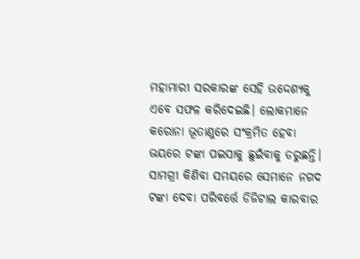ମହାମାରୀ ସରକାରଙ୍କ ସେହି ଉଦ୍ଦେଶ୍ୟକୁ ଏବେ ସଫଳ କରିଦେଇଛି। ଲୋକମାନେ କରୋନା ଭୂତାଣୁରେ ସଂକ୍ରମିତ ହେବା ଭୟରେ ଟଙ୍କା ପଇସାକୁ ଛୁଇଁବାକୁ ଡରୁଛନ୍ତି। ସାମଗ୍ରୀ କିଣିବା ସମୟରେ ସେମାନେ ନଗଦ ଟଙ୍କା ଦେବା ପରିବର୍ତ୍ତେ ଡିଜିଟାଲ କାରବାର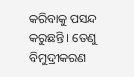କରିବାକୁ ପସନ୍ଦ କରୁଛନ୍ତି। ତେଣୁ ବିମୁଦ୍ରୀକରଣ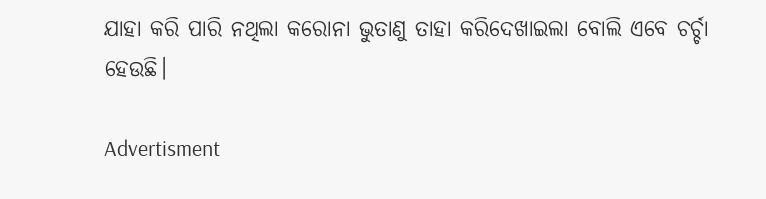ଯାହା କରି ପାରି ନଥିଲା କରୋନା ଭୁତାଣୁ ତାହା କରିଦେଖାଇଲା ବୋଲି ଏବେ ଚର୍ଚ୍ଚା ହେଉଛି।

Advertisment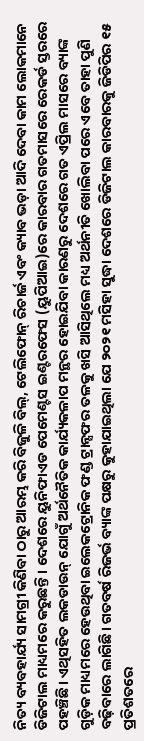ନିତ୍ୟ ବ୍ୟବହାର୍ଯ୍ୟ ସାମଗ୍ରୀ କିଣିବା ଠାରୁ ଆରମ୍ଭ କରି ବିଜୁଳି ବିଲ୍‌, ଟେଲିଫୋନ୍ ରିଚାର୍ଜ ଏବଂ କ୍ୟାବ ଭଡ଼ା ଆଦି ଦେବା କାମ ଲୋକମାନେ ଡିଜିଟାଲ ମାଧ୍ୟମରେ କରୁଛନ୍ତି। ଦେଶରେ ୟୁନିଫାଏଡ ପେମେଣ୍ଟସ ଇଣ୍ଟରଫେସ (ୟୁପିଆଇ)ରେ କାରବାର ଗତମାସରେ ରେକର୍ଡ ସ୍ତରରେ ପହଞ୍ଚିଛି। ଏଥିସହିତ ଲକଡାଉନ୍ ଯୋଗୁଁ ଅର୍ଥନୈତିକ କାର୍ଯ୍ୟକଳାପ ମନ୍ଥର ହୋଇଯିବା କାରଣରୁ ଦେଶରେ ଗତ ଏପ୍ରିଲ ମାସରେ ବ୍ୟାଙ୍କ ଗୁଡ଼ିକ ମାଧ୍ୟମରେ ହେଉଥିବା ଇଲେକଟ୍ରୋନିକ ଫଣ୍ଡ ଟ୍ରାନ୍ସଫର ତଳକୁ ଖସି ଆସିଥିଲେ ମଧ୍ୟ ଅର୍ଥନୀତି ଖୋଲିବା ପରେ ଏବେ ତାହା ପୁଣି ବଢ଼ିବାରେ ଲାଗିଛି। ଗତବର୍ଷ ରିଜର୍ଭ ବ୍ୟାଙ୍କ ପକ୍ଷରୁ କୁହାଯାଇଥିଲା ଯେ ୨୦୨୧ ମସିହା ସୁଦ୍ଧା ଦେଶରେ ଡିଜିଟାଲ କାରବାରକୁ ଜିଡିପିର ୧୫ ପ୍ରତିଶତରେ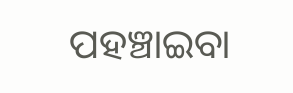ପହଞ୍ଚାଇବା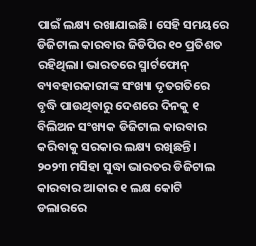ପାଇଁ ଲକ୍ଷ୍ୟ ରଖାଯାଇଛି। ସେହି ସମୟରେ ଡିଜିଟାଲ କାରବାର ଜିଡିପିର ୧୦ ପ୍ରତିଶତ ରହିଥିଲା। ଭାରତରେ ସ୍ମାର୍ଟଫୋନ୍ ବ୍ୟବହାରକାରୀଙ୍କ ସଂଖ୍ୟା ଦୃତଗତିରେ ବୃଦ୍ଧି ପାଉଥିବାରୁ ଦେଶରେ ଦିନକୁ ୧ ବିଲିଅନ ସଂଖ୍ୟକ ଡିଜିଟାଲ କାରବାର କରିବାକୁ ସରକାର ଲକ୍ଷ୍ୟ ରଖିଛନ୍ତି। ୨୦୨୩ ମସିହା ସୁଦ୍ଧା ଭାରତର ଡିଜିଟାଲ କାରବାର ଆକାର ୧ ଲକ୍ଷ କୋଟି ଡଲାରରେ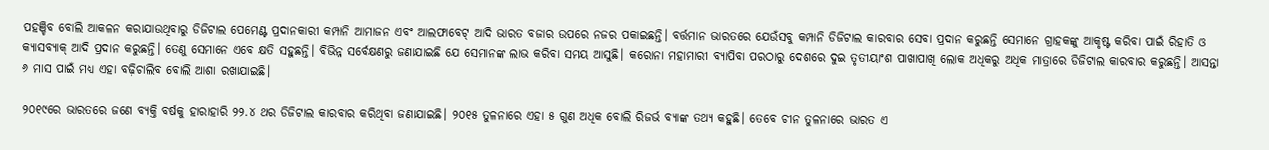ପହଞ୍ଚିବ ବୋଲି ଆକଳନ କରାଯାଉଥିବାରୁ ଡିଜିଟାଲ ପେମେଣ୍ଟ ପ୍ରଦାନକାରୀ କମ୍ପାନି ଆମାଜନ ଏବଂ ଆଲଫାବେଟ୍ ଆଦି ଭାରତ ବଜାର ଉପରେ ନଜର ପକାଇଛନ୍ତି। ବର୍ତ୍ତମାନ ଭାରତରେ ଯେଉଁସବୁ କମ୍ପାନି ଡିଜିଟାଲ କାରବାର ସେବା ପ୍ରଦାନ କରୁଛନ୍ତି ସେମାନେ ଗ୍ରାହକଙ୍କୁ ଆକୃଷ୍ଟ କରିବା ପାଇଁ ରିହାତି ଓ କ୍ୟାସବ୍ୟାକ୍ ଆଦି ପ୍ରଦାନ କରୁଛନ୍ତି। ତେଣୁ ସେମାନେ ଏବେ କ୍ଷତି ସହୁଛନ୍ତି। ବିଭିନ୍ନ ସର୍ବେକ୍ଷଣରୁ ଜଣାଯାଇଛି ଯେ ସେମାନଙ୍କ ଲାଭ କରିବା ସମୟ ଆସୁଛି। କରୋନା ମହାମାରୀ ବ୍ୟାପିବା ପରଠାରୁ ଦେଶରେ ଦୁଇ ତୃତୀୟାଂଶ ପାଖାପାଖି ଲୋକ ଅଧିକରୁ ଅଧିକ ମାତ୍ରାରେ ଡିଜିଟାଲ କାରବାର କରୁଛନ୍ତି। ଆସନ୍ତା ୬ ମାସ ପାଇଁ ମଧ୍ୟ ଏହା ବଢ଼ିଚାଲିବ ବୋଲି ଆଶା ରଖାଯାଇଛି।

୨୦୧୯ରେ ଭାରତରେ ଜଣେ ବ୍ୟକ୍ତି ବର୍ଷକୁ ହାରାହାରି ୨୨.୪ ଥର ଡିଜିଟାଲ କାରବାର କରିଥିବା ଜଣାଯାଇଛି। ୨୦୧୫ ତୁଳନାରେ ଏହା ୫ ଗୁଣ ଅଧିକ ବୋଲି ରିଜର୍ଭ ବ୍ୟାଙ୍କ ତଥ୍ୟ କହୁଛି। ତେବେ ଚୀନ ତୁଳନାରେ ଭାରତ ଏ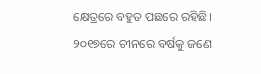କ୍ଷେତ୍ରରେ ବହୁତ ପଛରେ ରହିଛି। ୨୦୧୭ରେ ଚୀନରେ ବର୍ଷକୁ ଜଣେ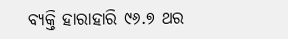ବ୍ୟକ୍ତି ହାରାହାରି ୯୬.୭ ଥର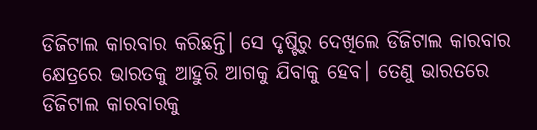ଡିଜିଟାଲ କାରବାର କରିଛନ୍ତି। ସେ ଦୃଷ୍ଟିରୁ ଦେଖିଲେ ଡିଜିଟାଲ କାରବାର କ୍ଷେତ୍ରରେ ଭାରତକୁ ଆହୁରି ଆଗକୁ ଯିବାକୁ ହେବ। ତେଣୁ ଭାରତରେ ଡିଜିଟାଲ କାରବାରକୁ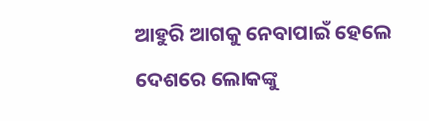ଆହୁରି ଆଗକୁ ନେବାପାଇଁ ହେଲେ ଦେଶରେ ଲୋକଙ୍କୁ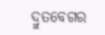ଦ୍ରୁତବେଗର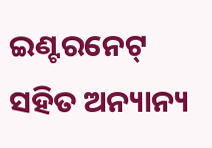ଇଣ୍ଟରନେଟ୍ ସହିତ ଅନ୍ୟାନ୍ୟ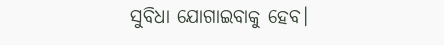ସୁବିଧା ଯୋଗାଇବାକୁ ହେବ।